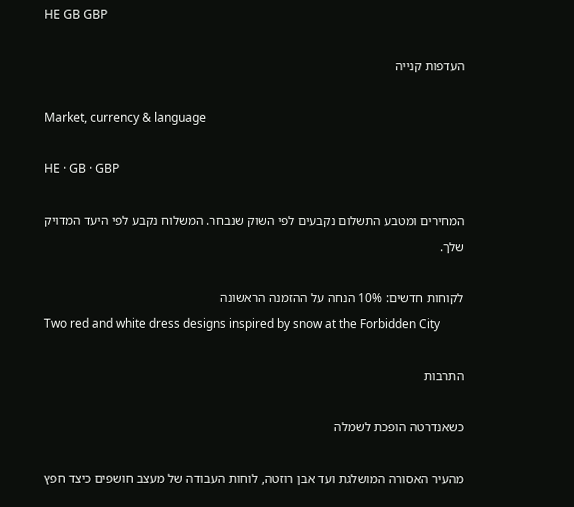HE GB GBP

העדפות קנייה

Market, currency & language

HE · GB · GBP

המחירים ומטבע התשלום נקבעים לפי השוק שנבחר. המשלוח נקבע לפי היעד המדויק שלך.

לקוחות חדשים: 10% הנחה על ההזמנה הראשונה
Two red and white dress designs inspired by snow at the Forbidden City

התרבות

כשאנדרטה הופכת לשמלה

מהעיר האסורה המושלגת ועד אבן רוזטה, לוחות העבודה של מעצב חושפים כיצד חפץ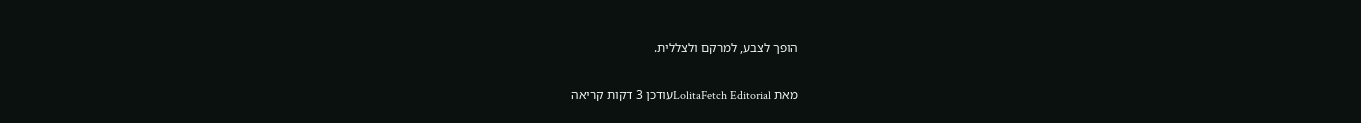הופך לצבע, למרקם ולצללית.

מאת LolitaFetch Editorialעודכן 3 דקות קריאה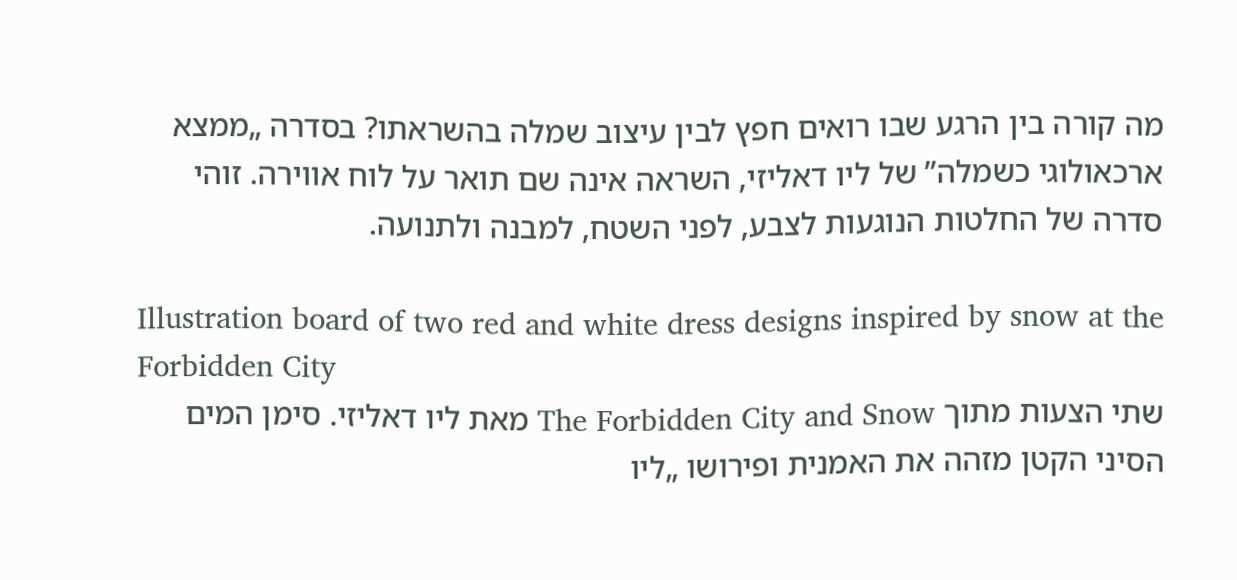מה קורה בין הרגע שבו רואים חפץ לבין עיצוב שמלה בהשראתו? בסדרה „ממצא ארכאולוגי כשמלה” של ליו דאליזי, השראה אינה שם תואר על לוח אווירה. זוהי סדרה של החלטות הנוגעות לצבע, לפני השטח, למבנה ולתנועה.

Illustration board of two red and white dress designs inspired by snow at the Forbidden City
שתי הצעות מתוך The Forbidden City and Snow מאת ליו דאליזי. סימן המים הסיני הקטן מזהה את האמנית ופירושו „ליו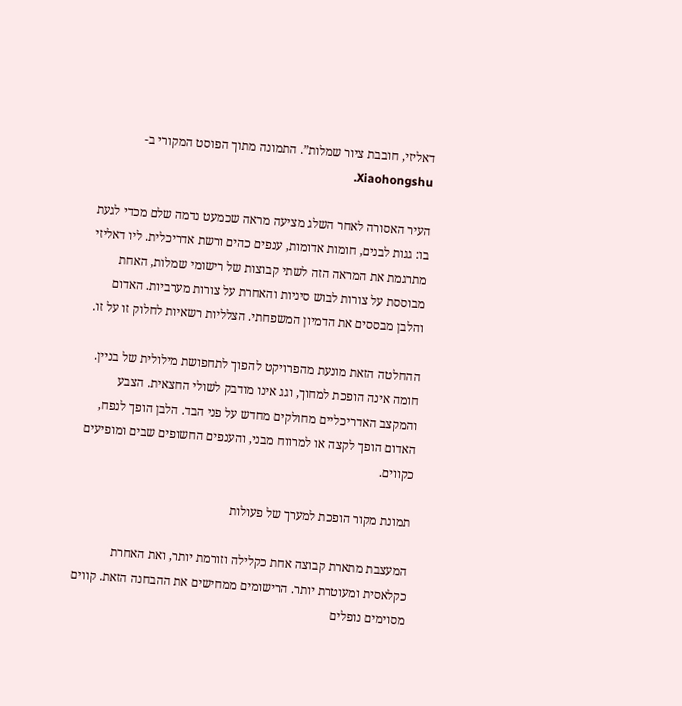דאליזי, חובבת ציור שמלות”. התמונה מתוך הפוסט המקורי ב-Xiaohongshu.

העיר האסורה לאחר השלג מציעה מראה שכמעט נדמה שלם מכדי לגעת בו: גגות לבנים, חומות אדומות, ענפים כהים ורשת אדריכלית. ליו דאליזי מתרגמת את המראה הזה לשתי קבוצות של רישומי שמלות, האחת מבוססת על צורות לבוש סיניות והאחרת על צורות מערביות. האדום והלבן מבססים את הדמיון המשפחתי. הצלליות רשאיות לחלוק זו על זו.

ההחלטה הזאת מונעת מהפרויקט להפוך לתחפושת מילולית של בניין. חומה אינה הופכת למחוך, וגג אינו מודבק לשולי החצאית. הצבע והמקצב האדריכליים מחולקים מחדש על פני הבד. הלבן הופך לנפח, האדום הופך לקצה או למרווח מבני, והענפים החשופים שבים ומופיעים כקווים.

תמונת מקור הופכת למערך של פעולות

המעצבת מתארת קבוצה אחת כקלילה וזורמת יותר, ואת האחרת כקלאסית ומעוטרת יותר. הרישומים ממחישים את ההבחנה הזאת. קווים מסוימים נופלים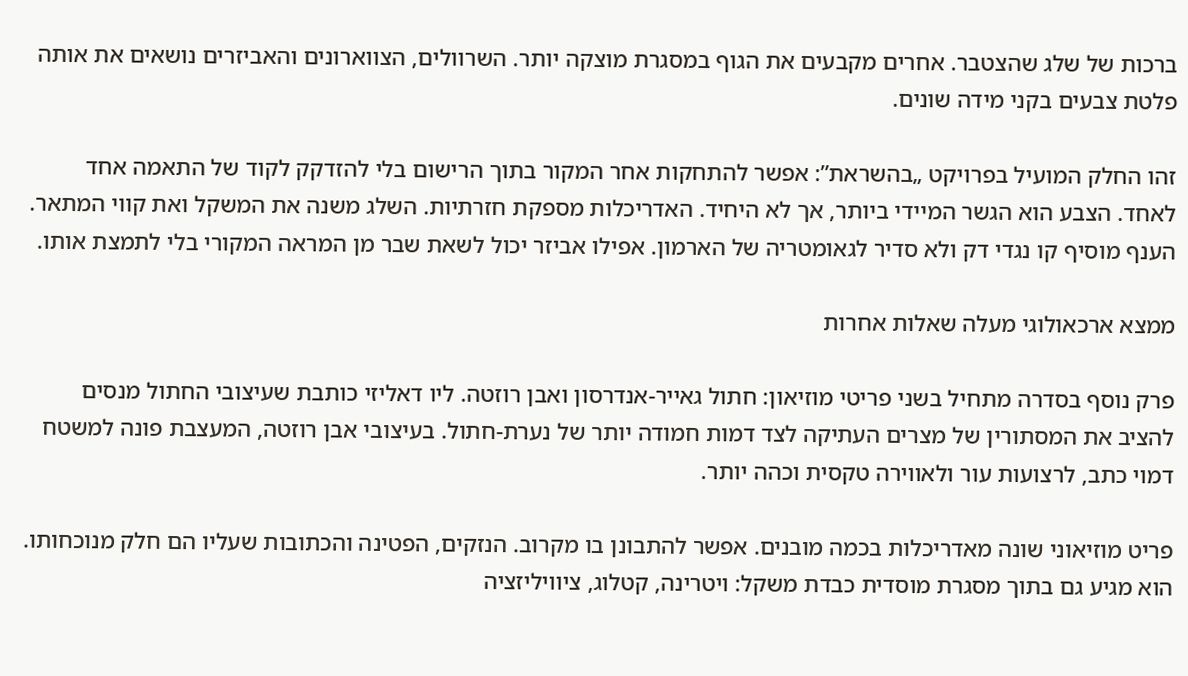ברכות של שלג שהצטבר. אחרים מקבעים את הגוף במסגרת מוצקה יותר. השרוולים, הצווארונים והאביזרים נושאים את אותה פלטת צבעים בקני מידה שונים.

זהו החלק המועיל בפרויקט „בהשראת”: אפשר להתחקות אחר המקור בתוך הרישום בלי להזדקק לקוד של התאמה אחד לאחד. הצבע הוא הגשר המיידי ביותר, אך לא היחיד. האדריכלות מספקת חזרתיות. השלג משנה את המשקל ואת קווי המתאר. הענף מוסיף קו נגדי דק ולא סדיר לגאומטריה של הארמון. אפילו אביזר יכול לשאת שבר מן המראה המקורי בלי לתמצת אותו.

ממצא ארכאולוגי מעלה שאלות אחרות

פרק נוסף בסדרה מתחיל בשני פריטי מוזיאון: חתול גאייר-אנדרסון ואבן רוזטה. ליו דאליזי כותבת שעיצובי החתול מנסים להציב את המסתורין של מצרים העתיקה לצד דמות חמודה יותר של נערת-חתול. בעיצובי אבן רוזטה, המעצבת פונה למשטח דמוי כתב, לרצועות עור ולאווירה טקסית וכהה יותר.

פריט מוזיאוני שונה מאדריכלות בכמה מובנים. אפשר להתבונן בו מקרוב. הנזקים, הפטינה והכתובות שעליו הם חלק מנוכחותו. הוא מגיע גם בתוך מסגרת מוסדית כבדת משקל: ויטרינה, קטלוג, ציוויליזציה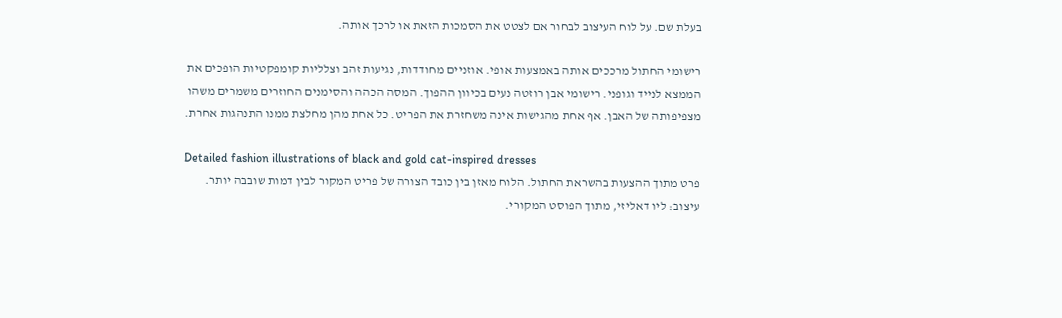בעלת שם. על לוח העיצוב לבחור אם לצטט את הסמכות הזאת או לרכך אותה.

רישומי החתול מרככים אותה באמצעות אופי. אוזניים מחודדות, נגיעות זהב וצלליות קומפקטיות הופכים את הממצא לנייד וגופני. רישומי אבן רוזטה נעים בכיוון ההפוך. המסה הכהה והסימנים החוזרים משמרים משהו מצפיפותה של האבן. אף אחת מהגישות אינה משחזרת את הפריט. כל אחת מהן מחלצת ממנו התנהגות אחרת.

Detailed fashion illustrations of black and gold cat-inspired dresses
פרט מתוך ההצעות בהשראת החתול. הלוח מאזן בין כובד הצורה של פריט המקור לבין דמות שובבה יותר. עיצוב: ליו דאליזי, מתוך הפוסט המקורי.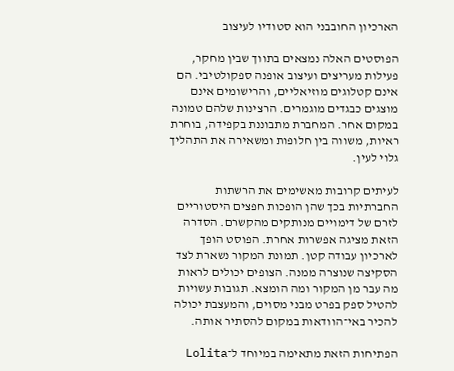הארכיון החובבני הוא סטודיו לעיצוב

הפוסטים האלה נמצאים בתווך שבין מחקר, פעילות מעריצים ועיצוב אופנה ספקולטיבי. הם אינם קטלוגים מוזיאליים, והרישומים אינם מוצגים כבגדים מוגמרים. הרצינות שלהם טמונה במקום אחר. המחברת מתבוננת בקפידה, בוחרת ראיות, משווה בין חלופות ומשאירה את התהליך גלוי לעין.

לעיתים קרובות מאשימים את הרשתות החברתיות בכך שהן הופכות חפצים היסטוריים לזרם של דימויים מנותקים מהקשרם. הסדרה הזאת מציגה אפשרות אחרת. הפוסט הופך לארכיון עבודה קטן. תמונת המקור נשארת לצד הסקיצה שנוצרה ממנה. הצופים יכולים לראות מה עבר מן המקור ומה הומצא. תגובות עשויות להטיל ספק בפרט מבני מסוים, והמעצבת יכולה להכיר באי־הוודאות במקום להסתיר אותה.

הפתיחות הזאת מתאימה במיוחד ל־Lolita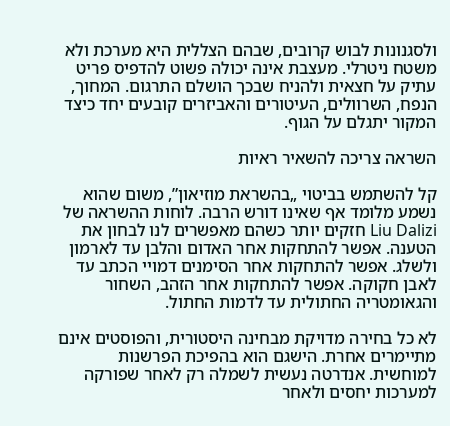ולסגנונות לבוש קרובים, שבהם הצללית היא מערכת ולא משטח ניטרלי. מעצבת אינה יכולה פשוט להדפיס פריט עתיק על חצאית ולהניח שבכך הושלם התרגום. המחוך, הנפח, השרוולים, העיטורים והאביזרים קובעים יחד כיצד המקור יתגלם על הגוף.

השראה צריכה להשאיר ראיות

קל להשתמש בביטוי „בהשראת מוזיאון”, משום שהוא נשמע מלומד אף שאינו דורש הרבה. לוחות ההשראה של Liu Dalizi חזקים יותר כשהם מאפשרים לנו לבחון את הטענה. אפשר להתחקות אחר האדום והלבן עד לארמון ולשלג. אפשר להתחקות אחר הסימנים דמויי הכתב עד לאבן חקוקה. אפשר להתחקות אחר הזהב, השחור והגאומטריה החתולית עד לדמות החתול.

לא כל בחירה מדויקת מבחינה היסטורית, והפוסטים אינם מתיימרים אחרת. הישגם הוא בהפיכת הפרשנות למוחשית. אנדרטה נעשית לשמלה רק לאחר שפורקה למערכות יחסים ולאחר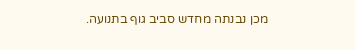מכן נבנתה מחדש סביב גוף בתנועה.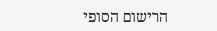הרישום הסופי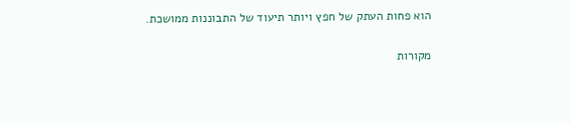הוא פחות העתק של חפץ ויותר תיעוד של התבוננות ממושכת.

מקורות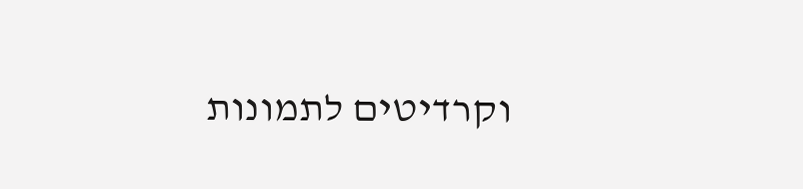וקרדיטים לתמונות